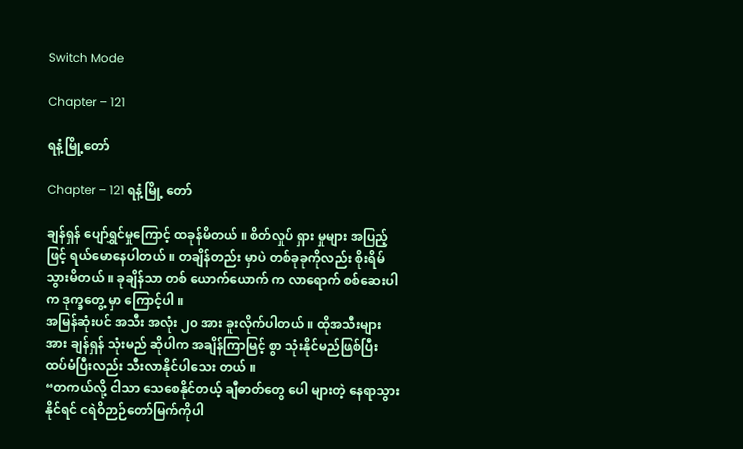Switch Mode

Chapter – 121

ရနံ့မြို့တော်

Chapter – 121 ရနံ့မြို့ တော်

ချန်ရှန် ပျော်ရွှင်မှုကြောင့် ထခုန်မိတယ် ။ စိတ်လှုပ် ရှား မှုများ အပြည့်ဖြင့် ရယ်မောနေပါတယ် ။ တချိန်တည်း မှာပဲ တစ်ခုခုကိုလည်း စိုးရိမ်သွားမိတယ် ။ ခုချိန်သာ တစ် ယောက်ယောက် က လာရောက် စစ်ဆေးပါက ဒုက္ခတွေ့ မှာ ကြောင့်ပါ ။
အမြန်ဆုံးပင် အသီး အလုံး ၂၀ အား ခူးလိုက်ပါတယ် ။ ထိုအသီးများအား ချန်ရှန် သုံးမည် ဆိုပါက အချိန်ကြာမြင့် စွာ သုံးနိုင်မည်ဖြစ်ပြီး ထပ်မံပြီးလည်း သီးလာနိုင်ပါသေး တယ် ။
“တကယ်လို့ ငါသာ သေစေနိုင်တယ့် ချီဓာတ်တွေ ပေါ များတဲ့ နေရာသွားနိုင်ရင် ငရဲဝိဉာဉ်တော်မြက်ကိုပါ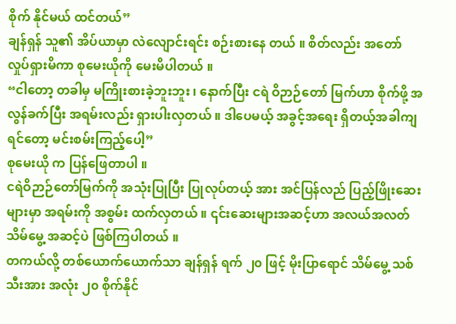စိုက် နိုင်မယ် ထင်တယ်”
ချန်ရှန် သူ၏ အိပ်ယာမှာ လဲလျောင်းရင်း စဉ်းစားနေ တယ် ။ စိတ်လည်း အတော် လှုပ်ရှားမိကာ စုမေးယိုကို မေးမိပါတယ် ။
“ငါတော့ တခါမှ မကြိုးစားခဲ့ဘူးဘူး ၊ နောက်ပြီး ငရဲ ဝိဉာဉ်တော် မြက်ဟာ စိုက်ဖို့ အလွန်ခက်ပြီး အရမ်းလည်း ရှားပါးလှတယ် ။ ဒါပေမယ့် အခွင့်အရေး ရှိတယ့်အခါကျ ရင်တော့ မင်းစမ်းကြည့်ပေါ့”
စုမေးယို က ပြန်ဖြေတာပါ ။
ငရဲဝိဉာဉ်တော်မြက်ကို အသုံးပြုပြီး ပြုလုပ်တယ့် အား အင်ပြန်လည် ပြည့်ဖြိုးဆေးများမှာ အရမ်းကို အစွမ်း ထက်လှတယ် ။ ၎င်းဆေးများအဆင့်ဟာ အလယ်အလတ် သိမ်မွေ့ အဆင့်ပဲ ဖြစ်ကြပါတယ် ။
တကယ်လို့ တစ်ယောက်ယောက်သာ ချန်ရှန် ရက် ၂၀ ဖြင့် မိုးပြာရောင် သိမ်မွေ့ သစ်သီးအား အလုံး ၂၀ စိုက်နိုင်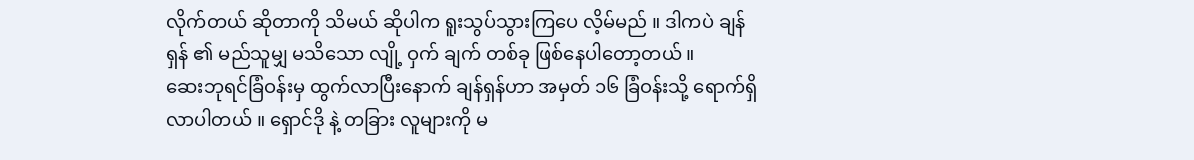လိုက်တယ် ဆိုတာကို သိမယ် ဆိုပါက ရူးသွပ်သွားကြပေ လိ့မ်မည် ။ ဒါကပဲ ချန်ရှန် ၏ မည်သူမျှ မသိသော လျို့ ဝှက် ချက် တစ်ခု ဖြစ်နေပါတော့တယ် ။
ဆေးဘုရင်ခြံဝန်းမှ ထွက်လာပြီးနောက် ချန်ရှန်ဟာ အမှတ် ၁၆ ခြံဝန်းသို့ ရောက်ရှိလာပါတယ် ။ ရှောင်ဒို နဲ့ တခြား လူများကို မ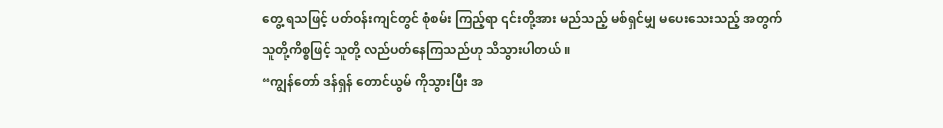တွေ့ ရသဖြင့် ပတ်ဝန်းကျင်တွင် စုံစမ်း ကြည့်ရာ ၎င်းတို့အား မည်သည့် မစ်ရှင်မျှ မပေးသေးသည့် အတွက် သူတို့ကိစ္စဖြင့် သူတို့ လည်ပတ်နေကြသည်ဟု သိသွားပါတယ် ။
“ကျွန်တော် ဒန်ရှန် တောင်ယွမ် ကိုသွားပြီး အ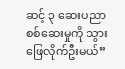ဆင့် ၃ ဆေးပညာ စစ်ဆေးမှုကို သွားဖြေလိုက်ဦးမယ်”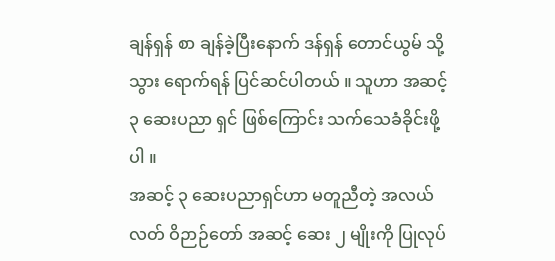ချန်ရှန် စာ ချန်ခဲ့ပြီးနောက် ဒန်ရှန် တောင်ယွမ် သို့ သွား ရောက်ရန် ပြင်ဆင်ပါတယ် ။ သူဟာ အဆင့် ၃ ဆေးပညာ ရှင် ဖြစ်ကြောင်း သက်သေခံခိုင်းဖို့ပါ ။
အဆင့် ၃ ဆေးပညာရှင်ဟာ မတူညီတဲ့ အလယ်လတ် ဝိဉာဉ်တော် အဆင့် ဆေး ၂ မျိုးကို ပြုလုပ်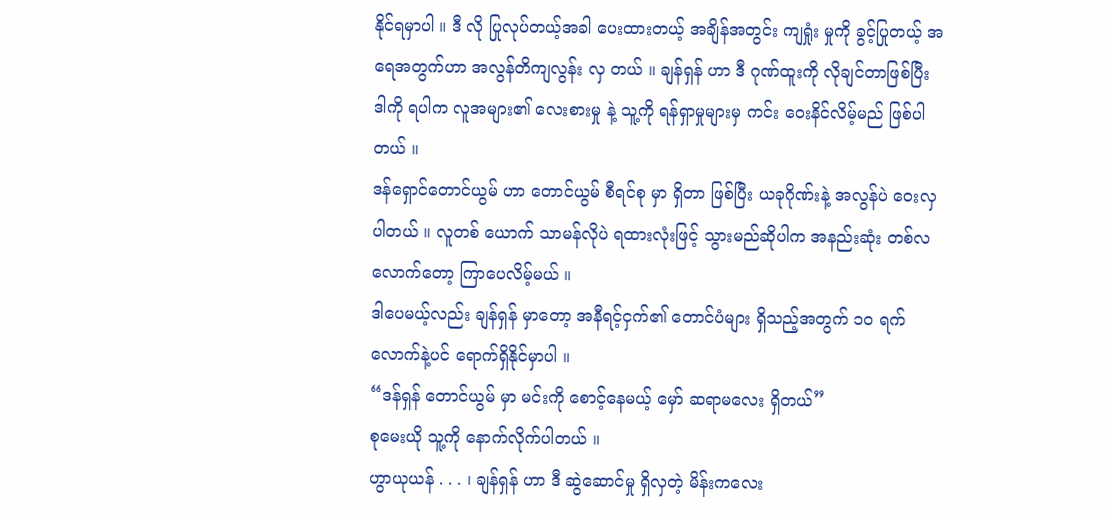နိုင်ရမှာပါ ။ ဒီ လို ပြုလုပ်တယ့်အခါ ပေးထားတယ့် အချိန်အတွင်း ကျရှုံး မှုကို ခွင့်ပြုတယ့် အရေအတွက်ဟာ အလွန်တိကျလွန်း လှ တယ် ။ ချန်ရှန် ဟာ ဒီ ဂုဏ်ထူးကို လိုချင်တာဖြစ်ပြီး ဒါကို ရပါက လူအများ၏ လေးစားမှု နဲ့ သူ့ကို ရန်ရှာမှုများမှ ကင်း ဝေးနိင်လိမ့်မည် ဖြစ်ပါတယ် ။
ဒန်ရှောင်တောင်ယွမ် ဟာ တောင်ယွမ် စီရင်စု မှာ ရှိတာ ဖြစ်ပြီး ယခုဂိုဏ်းနဲ့ အလွန်ပဲ ဝေးလှပါတယ် ။ လူတစ် ယောက် သာမန်လိုပဲ ရထားလုံးဖြင့် သွားမည်ဆိုပါက အနည်းဆုံး တစ်လလောက်တော့ ကြာပေလိမ့်မယ် ။
ဒါပေမယ့်လည်း ချန်ရှန် မှာတော့ အနီရင့်ငှက်၏ တောင်ပံများ ရှိသည့်အတွက် ၁၀ ရက် လောက်နဲ့ပင် ရောက်ရှိနိုင်မှာပါ ။
“ဒန်ရှန် တောင်ယွမ် မှာ မင်းကို စောင့်နေမယ့် မှော် ဆရာမလေး ရှိတယ်”
စုမေးယို သူ့ကို နောက်လိုက်ပါတယ် ။
ဟွာယုယန် . . . ၊ ချန်ရှန် ဟာ ဒီ ဆွဲဆောင်မှု ရှိလှတဲ့ မိန်းကလေး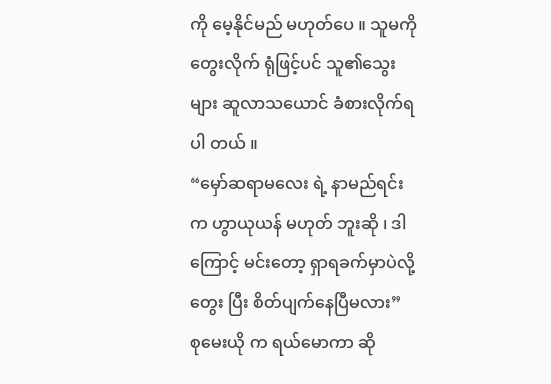ကို မေ့နိုင်မည် မဟုတ်ပေ ။ သူမကို တွေးလိုက် ရုံဖြင့်ပင် သူ၏သွေးများ ဆူလာသယောင် ခံစားလိုက်ရပါ တယ် ။
“မှော်ဆရာမလေး ရဲ့ နာမည်ရင်းက ဟွာယုယန် မဟုတ် ဘူးဆို ၊ ဒါကြောင့် မင်းတော့ ရှာရခက်မှာပဲလို့ တွေး ပြီး စိတ်ပျက်နေပြီမလား”
စုမေးယို က ရယ်မောကာ ဆို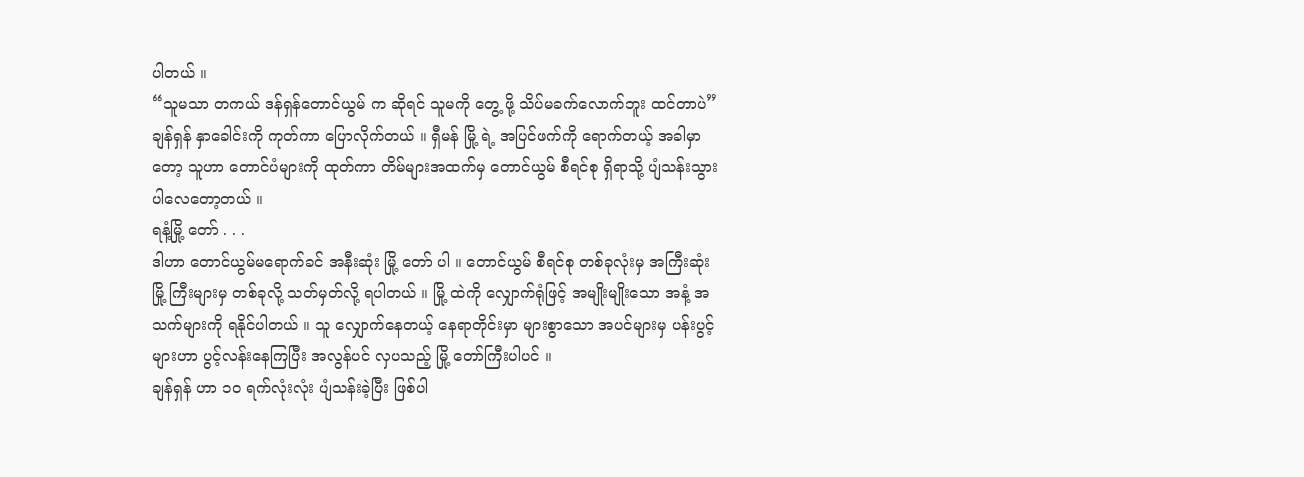ပါတယ် ။
“သူမသာ တကယ် ဒန်ရှန်တောင်ယွမ် က ဆိုရင် သူမကို တွေ့ ဖို့ သိပ်မခက်လောက်ဘူး ထင်တာပဲ”
ချန်ရှန် နှာခေါင်းကို ကုတ်ကာ ပြောလိုက်တယ် ။ ရှီမန် မြို့ ရဲ့ အပြင်ဖက်ကို ရောက်တယ့် အခါမှာတော့ သူဟာ တောင်ပံများကို ထုတ်ကာ တိမ်များအထက်မှ တောင်ယွမ် စီရင်စု ရှိရာသို့ ပျံသန်းသွားပါလေတော့တယ် ။
ရနံ့မြို့ တော် . . .
ဒါဟာ တောင်ယွမ်မရောက်ခင် အနီးဆုံး မြို့ တော် ပါ ။ တောင်ယွမ် စီရင်စု တစ်ခုလုံးမှ အကြီးဆုံး မြို့ ကြီးများမှ တစ်ခုလို့ သတ်မှတ်လို့ ရပါတယ် ။ မြို့ ထဲကို လျှောက်ရုံဖြင့် အမျိုးမျိုးသော အနံ့ အသက်များကို ရနိုင်ပါတယ် ။ သူ လျှောက်နေတယ့် နေရာတိုင်းမှာ များစွာသော အပင်များမှ ပန်းပွင့်များဟာ ပွင့်လန်းနေကြပြီး အလွန်ပင် လှပသည့် မြို့ တော်ကြီးပါပင် ။
ချန်ရှန် ဟာ ၁၀ ရက်လုံးလုံး ပျံသန်းခဲ့ပြီး ဖြစ်ပါ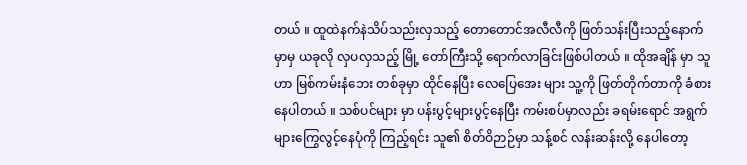တယ် ။ ထူထဲနက်နဲသိပ်သည်းလှသည့် တောတောင်အလီလီကို ဖြတ်သန်းပြီးသည့်နောက်မှာမှ ယခုလို လှပလှသည့် မြို့ တော်ကြီးသို့ ရောက်လာခြင်းဖြစ်ပါတယ် ။ ထိုအချိန် မှာ သူဟာ မြစ်ကမ်းနံဘေး တစ်ခုမှာ ထိုင်နေပြီး လေပြေအေး များ သူ့ကို ဖြတ်တိုက်တာကို ခံစားနေပါတယ် ။ သစ်ပင်များ မှာ ပန်းပွင့်များပွင့်နေပြီး ကမ်းစပ်မှာလည်း ခရမ်းရောင် အရွက်များကြွေလွင့်နေပုံကို ကြည့်ရင်း သူ၏ စိတ်ဝိဉာဉ်မှာ သန့်စင် လန်းဆန်းလို့ နေပါတော့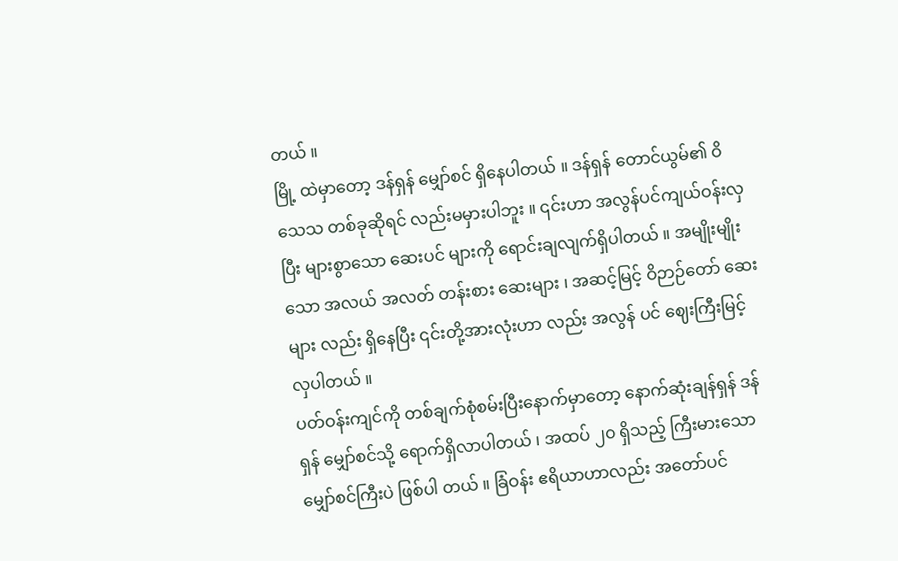တယ် ။
မြို့ ထဲမှာတော့ ဒန်ရှန် မျှော်စင် ရှိနေပါတယ် ။ ဒန်ရှန် တောင်ယွမ်၏ ဝိသေသ တစ်ခုဆိုရင် လည်းမမှားပါဘူး ။ ၎င်းဟာ အလွန်ပင်ကျယ်ဝန်းလှပြီး များစွာသော ဆေးပင် များကို ရောင်းချလျက်ရှိပါတယ် ။ အမျိုးမျိုးသော အလယ် အလတ် တန်းစား ဆေးများ ၊ အဆင့်မြင့် ဝိဉာဉ်တော် ဆေး များ လည်း ရှိနေပြီး ၎င်းတို့အားလုံးဟာ လည်း အလွန် ပင် ဈေးကြီးမြင့်လှပါတယ် ။
ပတ်ဝန်းကျင်ကို တစ်ချက်စုံစမ်းပြီးနောက်မှာတော့ နောက်ဆုံးချန်ရှန် ဒန်ရှန် မျှော်စင်သို့ ရောက်ရှိလာပါတယ် ၊ အထပ် ၂၀ ရှိသည့် ကြီးမားသော မျှော်စင်ကြီးပဲ ဖြစ်ပါ တယ် ။ ခြံဝန်း ဧရိယာဟာလည်း အတော်ပင်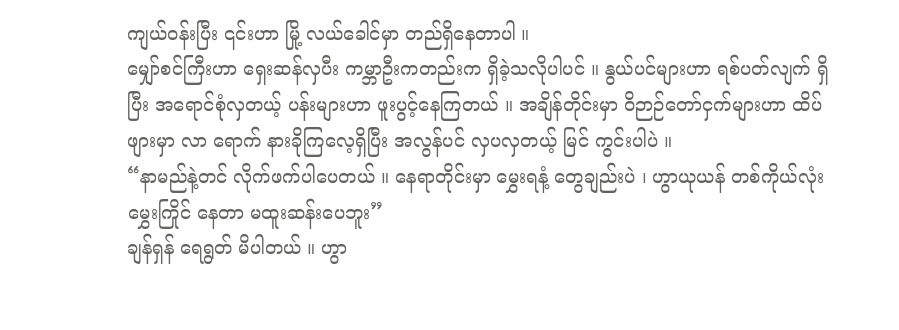ကျယ်ဝန်းပြီး ၎င်းဟာ မြို့ လယ်ခေါင်မှာ တည်ရှိနေတာပါ ။
မျှော်စင်ကြီးဟာ ရှေးဆန်လှပီး ကမ္ဘာဦးကတည်းက ရှိခဲ့သလိုပါပင် ။ နွယ်ပင်များဟာ ရစ်ပတ်လျက် ရှိပြီး အရောင်စုံလှတယ့် ပန်းများဟာ ဖူးပွင့်နေကြတယ် ။ အချိန်တိုင်းမှာ ဝိဉာဉ်တော်ငှက်များဟာ ထိပ်ဖျားမှာ လာ ရောက် နားခိုကြလေ့ရှိပြီး အလွန်ပင် လှပလှတယ့် မြင် ကွင်းပါပဲ ။
“နာမည်နဲ့တင် လိုက်ဖက်ပါပေတယ် ။ နေရာတိုင်းမှာ မွှေးရနံ့ တွေချည်းပဲ ၊ ဟွာယုယန် တစ်ကိုယ်လုံး မွှေးကြိုင် နေတာ မထူးဆန်းပေဘူး”
ချန်ရှန် ရေရွတ် မိပါတယ် ။ ဟွာ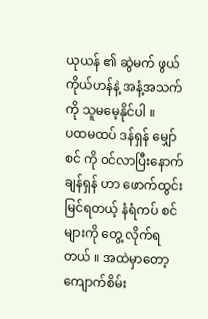ယုယန် ၏ ဆွဲမက် ဖွယ် ကိုယ်ဟန်နဲ့ အနံ့အသက် ကို သူမမေ့နိုင်ပါ ။
ပထမထပ် ဒန်ရှန် မျှော်စင် ကို ၀င်လာပြီးနောက် ချန်ရှန် ဟာ ဖောက်ထွင်းမြင်ရတယ့် နံရံကပ် စင်များကို တွေ့ လိုက်ရတယ် ။ အထဲမှာတော့ ကျောက်စိမ်း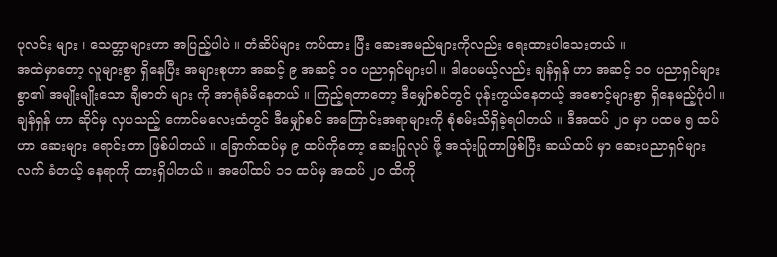ပုလင်း များ ၊ သေတ္တာများဟာ အပြည့်ပါပဲ ။ တံဆိပ်များ ကပ်ထား ပြီး ဆေးအမည်များကိုလည်း ရေးထားပါသေးတယ် ။
အထဲမှာတော့ လူများစွာ ရှိနေပြီး အများစုဟာ အဆင့် ၉ အဆင့် ၁၀ ပညာရှင်များပါ ။ ဒါပေမယ့်လည်း ချန်ရှန် ဟာ အဆင့် ၁၀ ပညာရှင်များစွာ၏ အမျိုးမျိုးသော ချီဓာတ် များ ကို အာရုံခံမိနေတယ် ။ ကြည့်ရတာတော့ ဒီမျှော်စင်တွင် ပုန်းကွယ်နေတယ့် အစောင့်များစွာ ရှိနေမည့်ပုံပါ ။
ချန်ရှန် ဟာ ဆိုင်မှ လှပသည့် ကောင်မလေးထံတွင် ဒီမျှော်စင် အကြောင်းအရာများကို စုံစမ်းသိရှိခဲ့ရပါတယ် ။ ဒီအထပ် ၂၀ မှာ ပထမ ၅ ထပ်ဟာ ဆေးများ ရောင်းတာ ဖြစ်ပါတယ် ။ ခြောက်ထပ်မှ ၉ ထပ်ကိုတော့ ဆေးပြုလုပ် ဖို့ အသုံးပြုတာဖြစ်ပြီး ဆယ်ထပ် မှာ ဆေးပညာရှင်များ လက် ခံတယ့် နေရာကို ထားရှိပါတယ် ။ အပေါ်ထပ် ၁၁ ထပ်မှ အထပ် ၂၀ ထိကို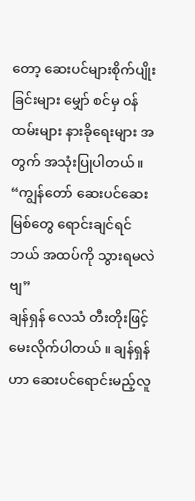တော့ ဆေးပင်များစိုက်ပျိုးခြင်းများ မျှော် စင်မှ ၀န်ထမ်းများ နားခိုရေးများ အတွက် အသုံးပြုပါတယ်။
“ကျွန်တော် ဆေးပင်ဆေးမြစ်တွေ ရောင်းချင်ရင် ဘယ် အထပ်ကို သွားရမလဲဗျ”
ချန်ရှန် လေသံ တီးတိုးဖြင့် မေးလိုက်ပါတယ် ။ ချန်ရှန် ဟာ ဆေးပင်ရောင်းမည့်လူ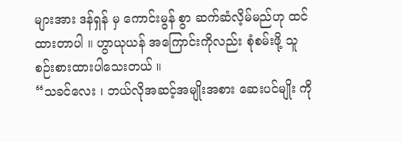များအား ဒန်ရှန် မှ ကောင်းမွန် စွာ ဆက်ဆံလိ့မ်မည်ဟု ထင်ထားတာပါ ။ ဟွာယုယန် အကြောင်းကိုလည်း စုံစမ်းဖို့ သူစဉ်းစားထားပါသေးတယ် ။
“သခင်လေး ၊ ဘယ်လိုအဆင့်အမျိုးအစား ဆေးပင်မျိုး ကို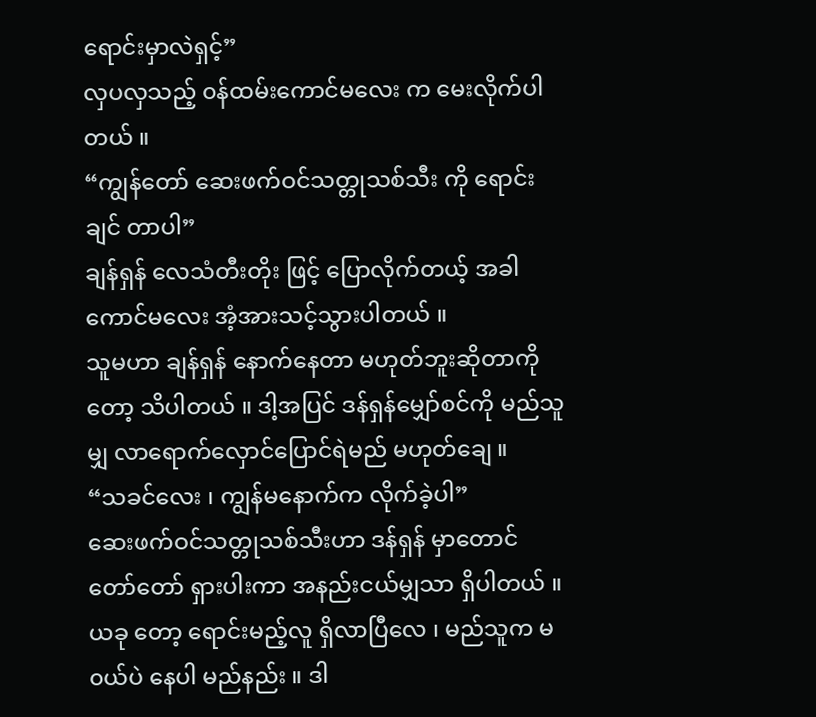ရောင်းမှာလဲရှင့်”
လှပလှသည့် ၀န်ထမ်းကောင်မလေး က မေးလိုက်ပါ တယ် ။
“ကျွန်တော် ဆေးဖက်ဝင်သတ္တုသစ်သီး ကို ရောင်းချင် တာပါ”
ချန်ရှန် လေသံတီးတိုး ဖြင့် ပြောလိုက်တယ့် အခါ ကောင်မလေး အံ့အားသင့်သွားပါတယ် ။
သူမဟာ ချန်ရှန် နောက်နေတာ မဟုတ်ဘူးဆိုတာကို တော့ သိပါတယ် ။ ဒါ့အပြင် ဒန်ရှန်မျှော်စင်ကို မည်သူမျှ လာရောက်လှောင်ပြောင်ရဲမည် မဟုတ်ချေ ။
“သခင်လေး ၊ ကျွန်မနောက်က လိုက်ခဲ့ပါ”
ဆေးဖက်ဝင်သတ္တုသစ်သီးဟာ ဒန်ရှန် မှာတောင် တော်တော် ရှားပါးကာ အနည်းငယ်မျှသာ ရှိပါတယ် ။ ယခု တော့ ရောင်းမည့်လူ ရှိလာပြီလေ ၊ မည်သူက မ၀ယ်ပဲ နေပါ မည်နည်း ။ ဒါ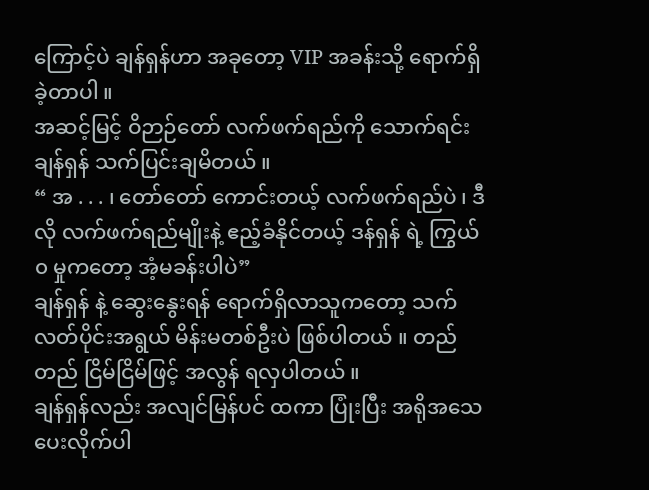ကြောင့်ပဲ ချန်ရှန်ဟာ အခုတော့ VIP အခန်းသို့ ရောက်ရှိခဲ့တာပါ ။
အဆင့်မြင့် ဝိဉာဉ်တော် လက်ဖက်ရည်ကို သောက်ရင်း ချန်ရှန် သက်ပြင်းချမိတယ် ။
“ အ . . . ၊ တော်တော် ကောင်းတယ့် လက်ဖက်ရည်ပဲ ၊ ဒီလို လက်ဖက်ရည်မျိုးနဲ့ ဧည့်ခံနိုင်တယ့် ဒန်ရှန် ရဲ့ ကြွယ် ၀ မှုကတော့ အံ့မခန်းပါပဲ”
ချန်ရှန် နဲ့ ဆွေးနွေးရန် ရောက်ရှိလာသူကတော့ သက် လတ်ပိုင်းအရွယ် မိန်းမတစ်ဦးပဲ ဖြစ်ပါတယ် ။ တည်တည် ငြိမ်ငြိမ်ဖြင့် အလွန် ရလှပါတယ် ။
ချန်ရှန်လည်း အလျင်မြန်ပင် ထကာ ပြုံးပြီး အရိုအသေ ပေးလိုက်ပါ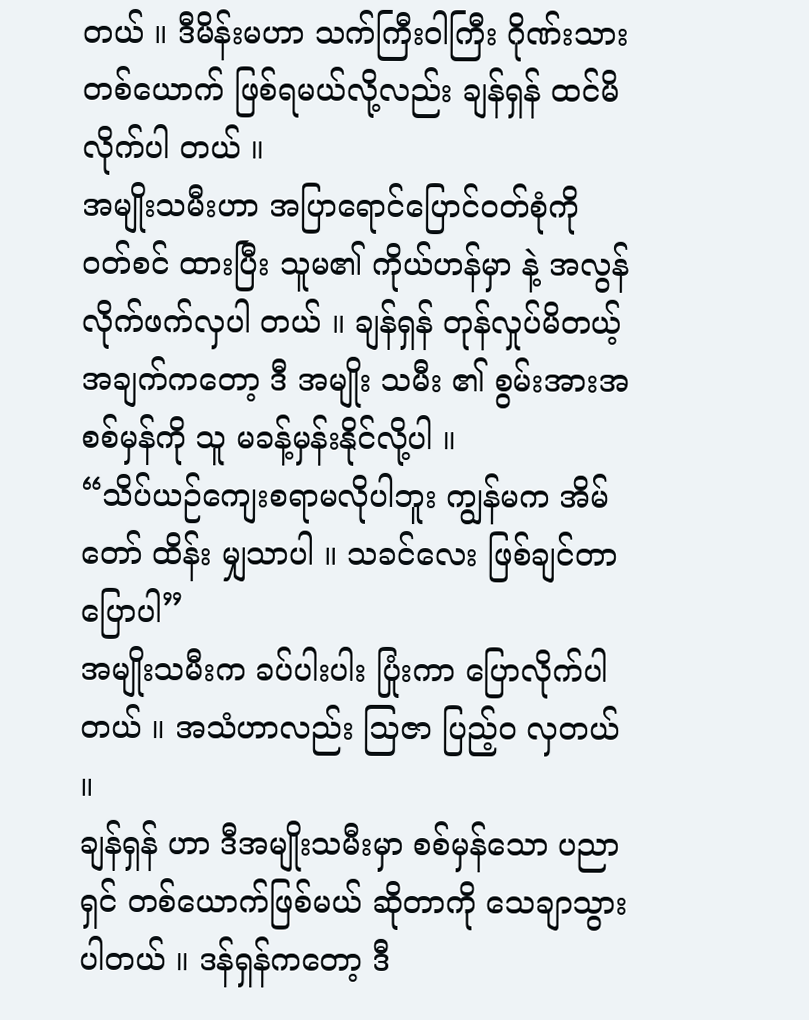တယ် ။ ဒီမိန်းမဟာ သက်ကြီးဝါကြီး ဂိုဏ်းသား တစ်ယောက် ဖြစ်ရမယ်လို့လည်း ချန်ရှန် ထင်မိလိုက်ပါ တယ် ။
အမျိုးသမီးဟာ အပြာရောင်ပြောင်ဝတ်စုံကို ၀တ်စင် ထားပြီး သူမ၏ ကိုယ်ဟန်မှာ နဲ့ အလွန် လိုက်ဖက်လှပါ တယ် ။ ချန်ရှန် တုန်လှုပ်မိတယ့် အချက်ကတော့ ဒီ အမျိုး သမီး ၏ စွမ်းအားအစစ်မှန်ကို သူ မခန့်မှန်းနိုင်လို့ပါ ။
“သိပ်ယဉ်ကျေးစရာမလိုပါဘူး ကျွန်မက အိမ်တော် ထိန်း မျှသာပါ ။ သခင်လေး ဖြစ်ချင်တာပြောပါ”
အမျိုးသမီးက ခပ်ပါးပါး ပြုံးကာ ပြောလိုက်ပါတယ် ။ အသံဟာလည်း သြဇာ ပြည့်ဝ လှတယ် ။
ချန်ရှန် ဟာ ဒီအမျိုးသမီးမှာ စစ်မှန်သော ပညာရှင် တစ်ယောက်ဖြစ်မယ် ဆိုတာကို သေချာသွားပါတယ် ။ ဒန်ရှန်ကတော့ ဒီ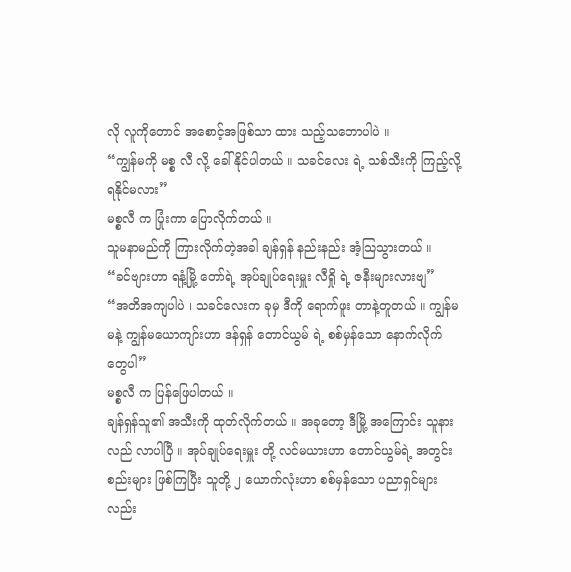လို လူကိုတောင် အစောင့်အဖြစ်သာ ထား သည့်သဘောပါပဲ ။
“ကျွန်မကို မစ္စ လီ လို့ ခေါ်နိုင်ပါတယ် ။ သခင်လေး ရဲ့ သစ်သီးကို ကြည့်လို့ ရနိုင်မလား”
မစ္စလီ က ပြုံးကာ ပြောလိုက်တယ် ။
သူမနာမည်ကို ကြားလိုက်တဲ့အခါ ချန်ရှန် နည်းနည်း အံ့သြသွားတယ် ။
“ခင်ဗျားဟာ ရနံ့မြို့ တော်ရဲ့ အုပ်ချုပ်ရေးမှူး လီရှို ရဲ့ ဇနီးများလားဗျ”
“အတိအကျပါပဲ ၊ သခင်လေးက ခုမှ ဒီကို ရောက်ဖူး တာနဲ့တူတယ် ။ ကျွန်မ မနဲ့ ကျွန်မယောကျာ်းဟာ ဒန်ရှန် တောင်ယွမ် ရဲ့ စစ်မှန်သော နောက်လိုက်တွေပါ”
မစ္စလီ က ပြန်ဖြေပါတယ် ။
ချန်ရှန်သူ၏ အသီးကို ထုတ်လိုက်တယ် ။ အခုတော့ ဒီမြို့ အကြောင်း သူနားလည် လာပါပြီ ။ အုပ်ချုပ်ရေးမှူး တို့ လင်မယားဟာ တောင်ယွမ်ရဲ့ အတွင်းစည်းများ ဖြစ်ကြပြီး သူတို့ ၂ ယောက်လုံးဟာ စစ်မှန်သော ပညာရှင်များလည်း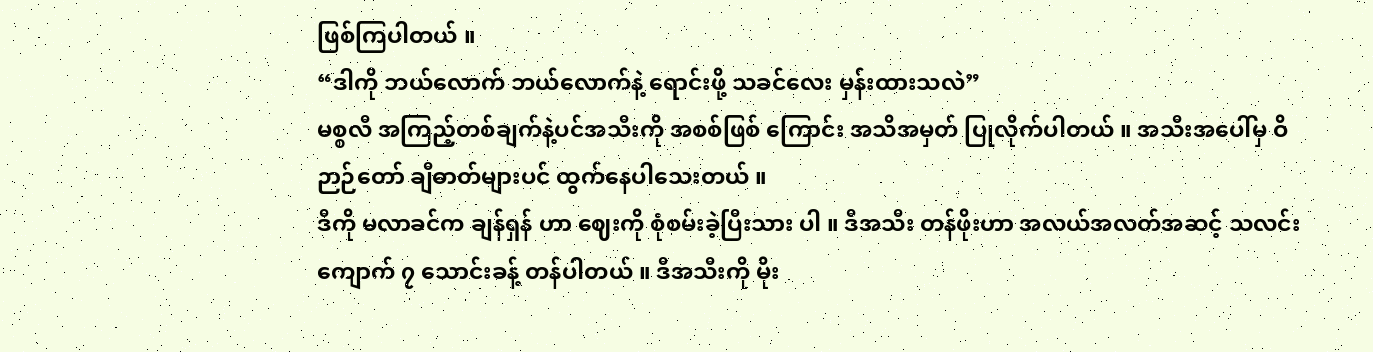ဖြစ်ကြပါတယ် ။
“ဒါကို ဘယ်လောက် ဘယ်လောက်နဲ့ ရောင်းဖို့ သခင်လေး မှန်းထားသလဲ”
မစ္စလီ အကြည့်တစ်ချက်နဲ့ပင်အသီးကို အစစ်ဖြစ် ကြောင်း အသိအမှတ် ပြုလိုက်ပါတယ် ။ အသီးအပေါ်မှ ဝိဉာဉ်တော် ချီဓာတ်များပင် ထွက်နေပါသေးတယ် ။
ဒီကို မလာခင်က ချန်ရှန် ဟာ ဈေးကို စုံစမ်းခဲ့ပြီးသား ပါ ။ ဒီအသီး တန်ဖိုးဟာ အလယ်အလတ်အဆင့် သလင်း ကျောက် ၇ သောင်းခန့် တန်ပါတယ် ။ ဒီအသီးကို မိုး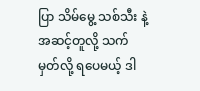ပြာ သိမ်မွေ့ သစ်သီး နဲ့ အဆင့်တူလို့ သက်မှတ်လို့ ရပေမယ့် ဒါ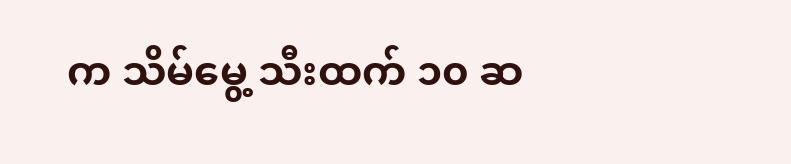က သိမ်မွေ့ သီးထက် ၁၀ ဆ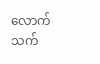လောက် သက်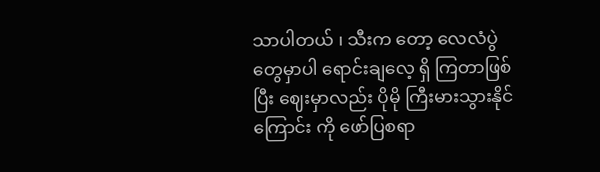သာပါတယ် ၊ သီးက တော့ လေလံပွဲတွေမှာပါ ရောင်းချလေ့ ရှိ ကြတာဖြစ်ပြီး ဈေးမှာလည်း ပိုမို ကြီးမားသွားနိုင်ကြောင်း ကို ဖော်ပြစရာ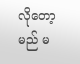လိုတော့မည် မ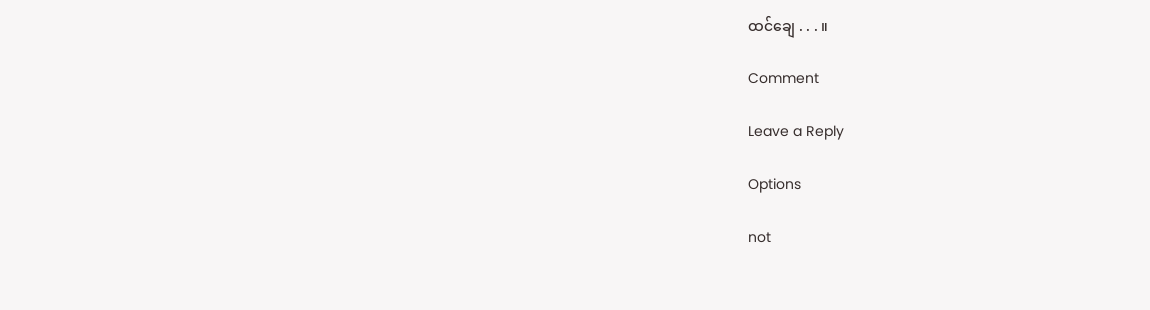ထင်ချေ . . . ။

Comment

Leave a Reply

Options

not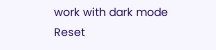work with dark mode
Reset